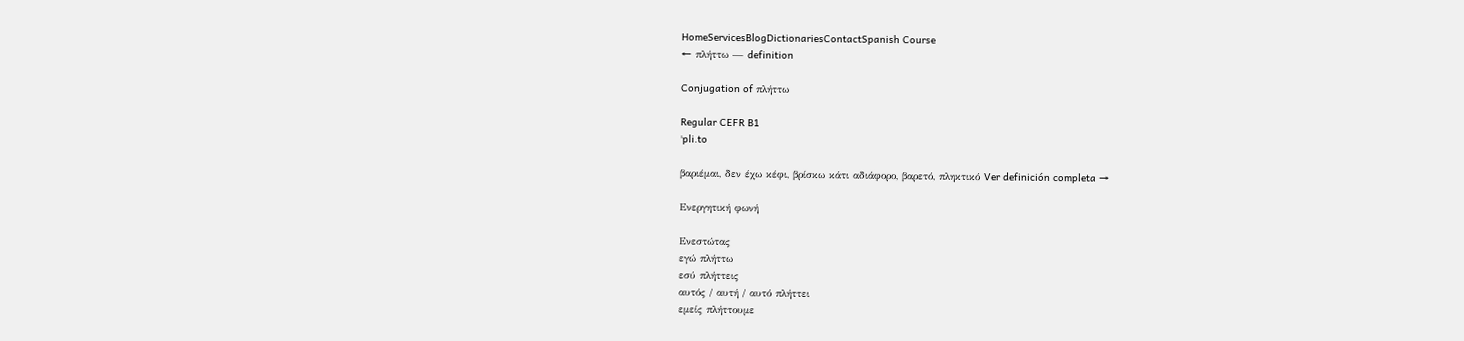HomeServicesBlogDictionariesContactSpanish Course
← πλήττω — definition

Conjugation of πλήττω

Regular CEFR B1
ˈpli.to

βαριέμαι, δεν έχω κέφι, βρίσκω κάτι αδιάφορο, βαρετό, πληκτικό Ver definición completa →

Ενεργητική φωνή

Ενεστώτας
εγώ πλήττω
εσύ πλήττεις
αυτός / αυτή / αυτό πλήττει
εμείς πλήττουμε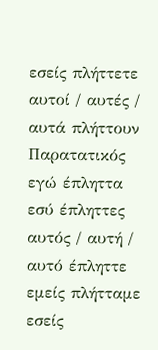εσείς πλήττετε
αυτοί / αυτές / αυτά πλήττουν
Παρατατικός
εγώ έπληττα
εσύ έπληττες
αυτός / αυτή / αυτό έπληττε
εμείς πλήτταμε
εσείς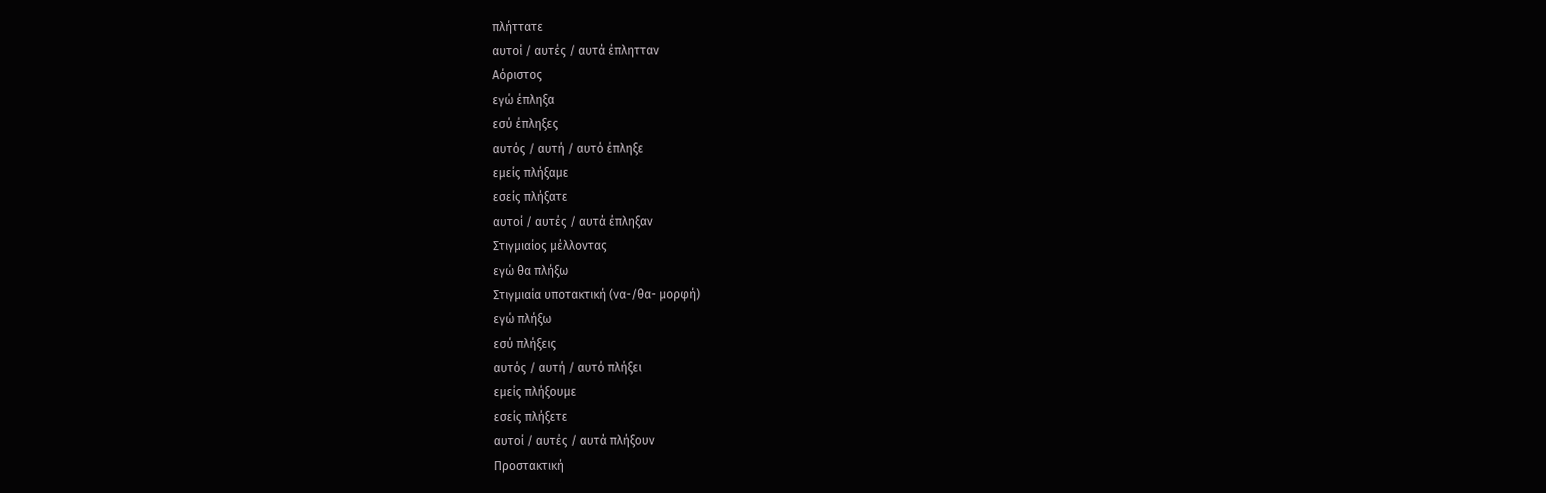πλήττατε
αυτοί / αυτές / αυτά έπλητταν
Αόριστος
εγώ έπληξα
εσύ έπληξες
αυτός / αυτή / αυτό έπληξε
εμείς πλήξαμε
εσείς πλήξατε
αυτοί / αυτές / αυτά έπληξαν
Στιγμιαίος μέλλοντας
εγώ θα πλήξω
Στιγμιαία υποτακτική (να-/θα- μορφή)
εγώ πλήξω
εσύ πλήξεις
αυτός / αυτή / αυτό πλήξει
εμείς πλήξουμε
εσείς πλήξετε
αυτοί / αυτές / αυτά πλήξουν
Προστακτική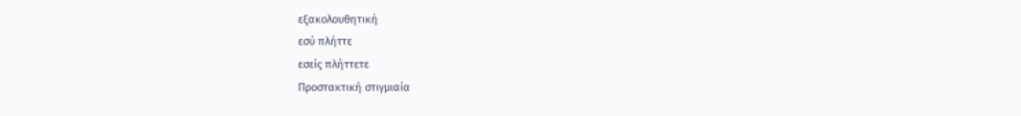εξακολουθητική
εσύ πλήττε
εσείς πλήττετε
Προστακτική στιγμιαία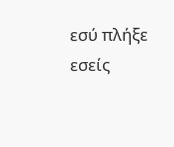εσύ πλήξε
εσείς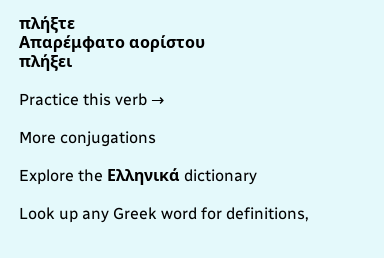πλήξτε
Απαρέμφατο αορίστου
πλήξει

Practice this verb →

More conjugations

Explore the Ελληνικά dictionary

Look up any Greek word for definitions,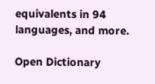equivalents in 94 languages, and more.

Open Dictionary